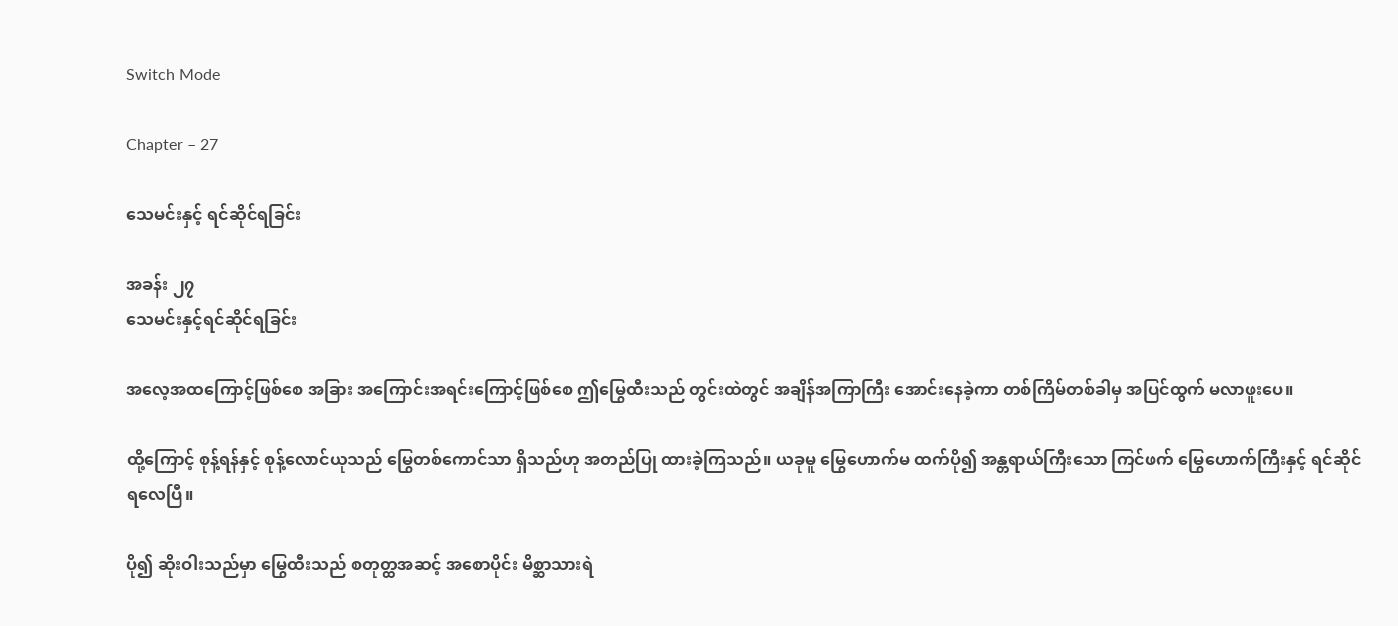Switch Mode

Chapter – 27

သေမင်းနှင့် ရင်ဆိုင်ရခြင်း

အခန်း ၂၇
သေမင်းနှင့်ရင်ဆိုင်ရခြင်း

အလေ့အထကြောင့်ဖြစ်စေ အခြား အကြောင်းအရင်းကြောင့်ဖြစ်စေ ဤမြွေထီးသည် တွင်းထဲတွင် အချိန်အကြာကြီး အောင်းနေခဲ့ကာ တစ်ကြိမ်တစ်ခါမှ အပြင်ထွက် မလာဖူးပေ။

ထို့ကြောင့် စုန့်ရန်နှင့် စုန့်လောင်ယုသည် မြွေတစ်ကောင်သာ ရှိသည်ဟု အတည်ပြု ထားခဲ့ကြသည်။ ယခုမူ မြွေဟောက်မ ထက်ပို၍ အန္တရာယ်ကြီးသော ကြင်ဖက် မြွေဟောက်ကြီးနှင့် ရင်ဆိုင်ရလေပြီ။

ပို၍ ဆိုးဝါးသည်မှာ မြွေထီးသည် စတုတ္ထအဆင့် အစောပိုင်း မိစ္ဆာသားရဲ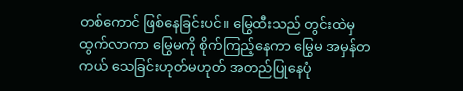တစ်ကောင် ဖြစ်နေခြင်းပင်။ မြွေထီးသည် တွင်းထဲမှ ထွက်လာကာ မြွေမကို စိုက်ကြည့်နေကာ မြွေမ အမှန်တကယ် သေခြင်းဟုတ်မဟုတ် အတည်ပြုနေပုံ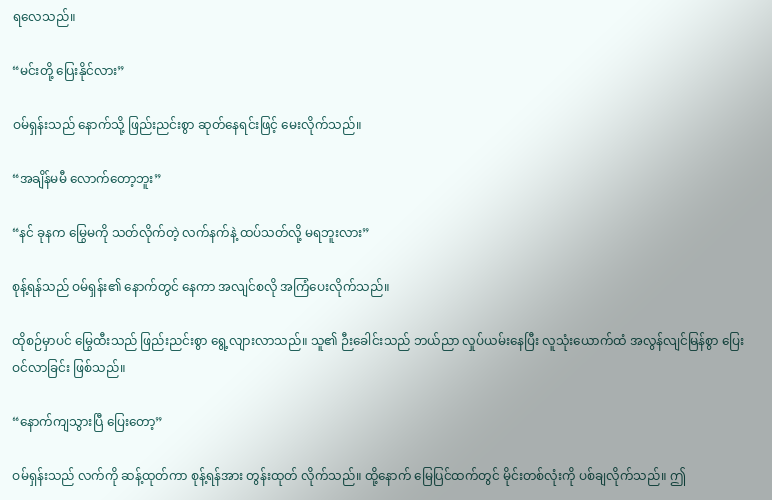ရလေသည်။

“မင်းတို့ ပြေးနိုင်လား”

ဝမ်ရှန်းသည် နောက်သို့ ဖြည်းညင်းစွာ ဆုတ်နေရင်းဖြင့် မေးလိုက်သည်။

“အချိန်မမီ လောက်တော့ဘူး”

“နင် ခုနက မြွေမကို သတ်လိုက်တဲ့ လက်နက်နဲ့ ထပ်သတ်လို့ မရဘူးလား”

စုန့်ရန်သည် ဝမ်ရှန်း၏ နောက်တွင် နေကာ အလျင်စလို အကြံပေးလိုက်သည်။

ထိုစဉ်မှာပင် မြွေထီးသည် ဖြည်းညင်းစွာ ရွေ့လျားလာသည်။ သူ၏ ဉီးခေါင်းသည် ဘယ်ညာ လှုပ်ယမ်းနေပြီး လူသုံးယောက်ထံ အလွန်လျင်မြန်စွာ ပြေးဝင်လာခြင်း ဖြစ်သည်။

“နောက်ကျသွားပြီ ပြေးတော့”

ဝမ်ရှန်းသည် လက်ကို ဆန့်ထုတ်ကာ စုန့်ရန်အား တွန်းထုတ် လိုက်သည်။ ထို့နောက် မြေပြင်ထက်တွင် မိုင်းတစ်လုံးကို ပစ်ချလိုက်သည်။ ဤ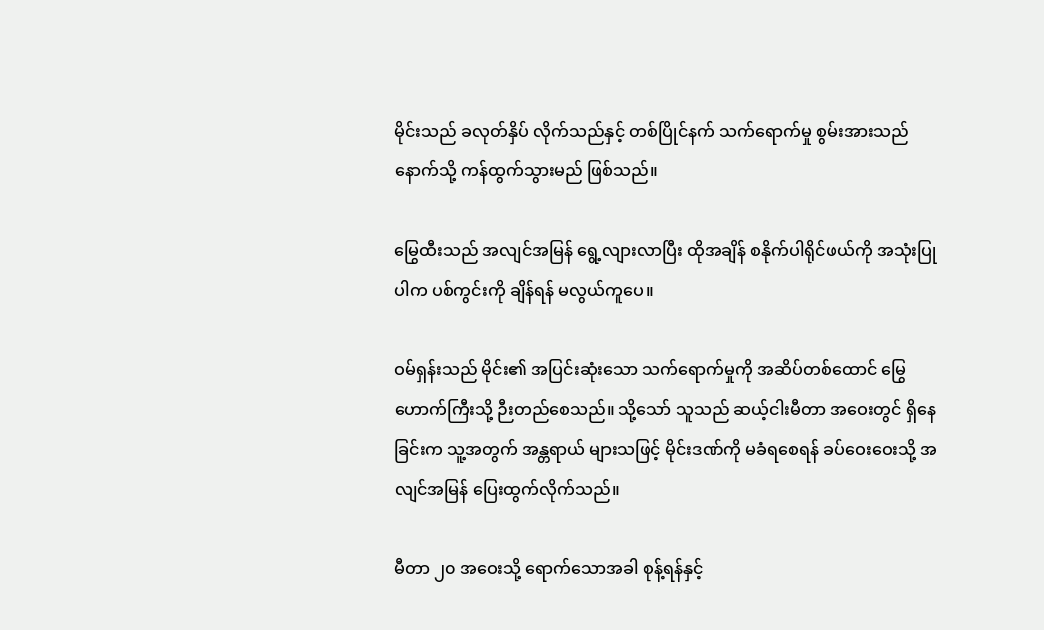မိုင်းသည် ခလုတ်နှိပ် လိုက်သည်နှင့် တစ်ပြိုင်နက် သက်ရောက်မှု စွမ်းအားသည် နောက်သို့ ကန်ထွက်သွားမည် ဖြစ်သည်။

မြွေထီးသည် အလျင်အမြန် ရွေ့လျားလာပြီး ထိုအချိန် စနိုက်ပါရိုင်ဖယ်ကို အသုံးပြုပါက ပစ်ကွင်းကို ချိန်ရန် မလွယ်ကူပေ။

ဝမ်ရှန်းသည် မိုင်း၏ အပြင်းဆုံးသော သက်ရောက်မှုကို အဆိပ်တစ်ထောင် မြွေဟောက်ကြီးသို့ ဉီးတည်စေသည်။ သို့သော် သူသည် ဆယ့်ငါးမီတာ အဝေးတွင် ရှိနေခြင်းက သူ့အတွက် အန္တရာယ် များသဖြင့် မိုင်းဒဏ်ကို မခံရစေရန် ခပ်ဝေးဝေးသို့ အလျင်အမြန် ပြေးထွက်လိုက်သည်။

မီတာ ၂၀ အဝေးသို့ ရောက်သောအခါ စုန့်ရန်နှင့်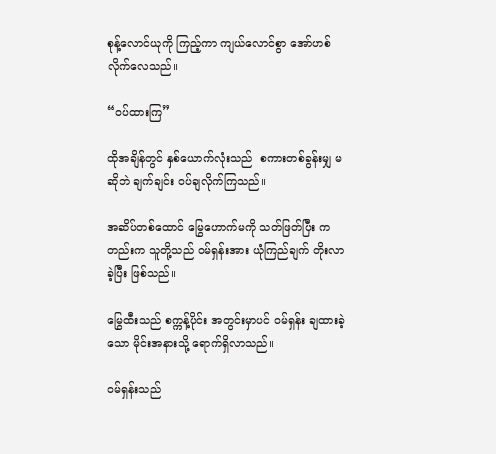စုန့်လောင်ယုကို ကြည့်ကာ ကျယ်လောင်စွာ အော်ဟစ် လိုက်လေသည်။

“ဝပ်ထားကြ”

ထိုအချိန်တွင် နှစ်ယောက်လုံးသည်  စကားတစ်ခွန်းမျှ မဆိုဘဲ ချက်ချင်း ဝပ်ချလိုက်ကြသည်။

အဆိပ်တစ်ထောင် မြွေဟောက်မကို သတ်ဖြတ်ပြီး ကတည်းက သူတို့သည် ဝမ်ရှန်းအား ယုံကြည်ချက် တိုးလာခဲ့ပြီး ဖြစ်သည်။

မြွေထီးသည် စက္ကန့်ပိုင်း အတွင်းမှာပင် ဝမ်ရှန်း ချထားခဲ့သော မိုင်းအနားသို့ ရောက်ရှိလာသည်။

ဝမ်ရှန်းသည်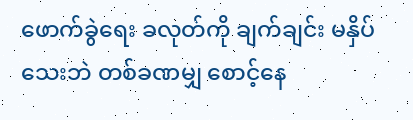ဖောက်ခွဲရေး ခလုတ်ကို ချက်ချင်း မနှိပ်သေးဘဲ တစ်ခဏမျှ စောင့်နေ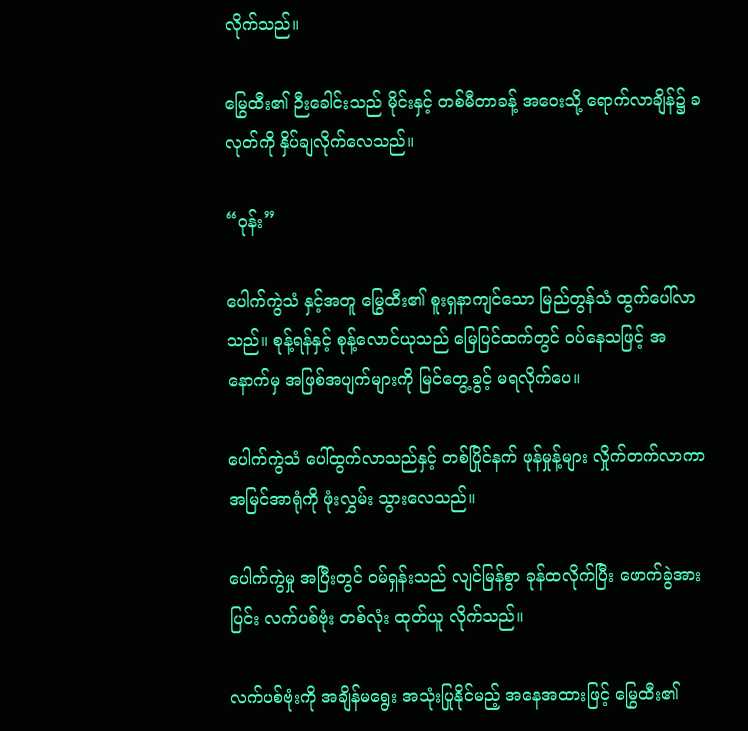လိုက်သည်။

မြွေထီး၏ ဉီးခေါင်းသည် မိုင်းနှင့် တစ်မီတာခန့် အဝေးသို့ ရောက်လာချိန်၌ ခလုတ်ကို နှိပ်ချလိုက်လေသည်။

“ဝုန်း”

ပေါက်ကွဲသံ နှင့်အတူ မြွေထီး၏ စူးရှနာကျင်သော မြည်တွန်သံ ထွက်ပေါ်လာသည်။ စုန့်ရန်နှင့် စုန့်လောင်ယုသည် မြေပြင်ထက်တွင် ဝပ်နေသဖြင့် အနောက်မှ အဖြစ်အပျက်များကို မြင်တွေ့ခွင့် မရလိုက်ပေ။

ပေါက်ကွဲသံ ပေါ်ထွက်လာသည်နှင့် တစ်ပြိုင်နက် ဖုန်မှုန့်များ လှိုက်တက်လာကာ အမြင်အာရုံကို ဖုံးလွှမ်း သွားလေသည်။

ပေါက်ကွဲမှု အပြီးတွင် ဝမ်ရှန်းသည် လျင်မြန်စွာ ခုန်ထလိုက်ပြီး ဖောက်ခွဲအားပြင်း လက်ပစ်ဗုံး တစ်လုံး ထုတ်ယူ လိုက်သည်။

လက်ပစ်ဗုံးကို အချိန်မရွေး အသုံးပြုနိုင်မည့် အနေအထားဖြင့် မြွေထီး၏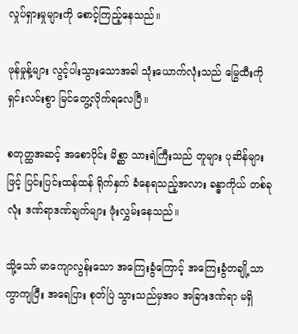လှုပ်ရှားမှုများကို စောင့်ကြည့်နေသည်။

ဖုန်မှုန့်များ လွင့်ပါးသွားသောအခါ သုံးယောက်လုံးသည် မြွေထီးကို ရှင်းလင်းစွာ မြင်တွေ့လိုက်ရလေပြီ။

စတုတ္ထအဆင့် အစောပိုင်း မိစ္ဆာ သားရဲကြီးသည် တူများ ပုဆိန်များဖြင့် ပြင်းပြင်းထန်ထန် ရိုက်နှက် ခံနေရသည့်အလား ခန္ဓာကိုယ် တစ်ခုလုံး ဒဏ်ရာဒဏ်ချက်များ ဖုံးလွှမ်းနေသည်။

သို့သော် မာကျောလွန်းသော အကြေးခွံကြောင့် အကြေးခွံတချို့သာ ကွာကျပြီး အရေပြား စုတ်ပြဲ သွားသည်မှအပ အခြားဒဏ်ရာ မရှိ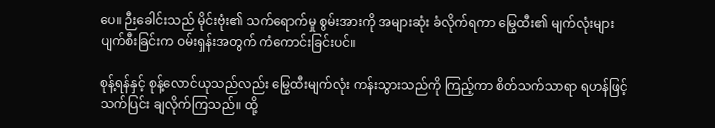ပေ။ ဉီးခေါင်းသည် မိုင်းဗုံး၏ သက်ရောက်မှု စွမ်းအားကို အများဆုံး ခံလိုက်ရကာ မြွေထီး၏ မျက်လုံးများ ပျက်စီးခြင်းက ဝမ်းရှန်းအတွက် ကံကောင်းခြင်းပင်။

စုန့်ရန်နှင့် စုန့်လောင်ယုသည်လည်း မြွေထီးမျက်လုံး ကန်းသွားသည်ကို ကြည့်ကာ စိတ်သက်သာရာ ရဟန်ဖြင့် သက်ပြင်း ချလိုက်ကြသည်။ ထို့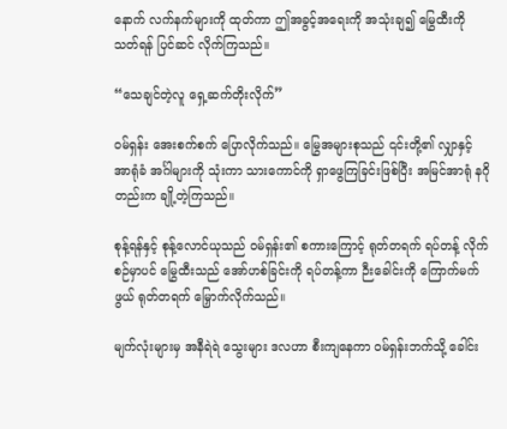နောက် လက်နက်များကို ထုတ်ကာ ဤအခွင့်အရေးကို အသုံးချ၍ မြွေထီးကို သတ်ရန် ပြင်ဆင် လိုက်ကြသည်။

“သေချင်တဲ့လူ ရှေ့ဆက်တိုးလိုက်”

ဝမ်ရှန်း အေးစက်စက် ပြောလိုက်သည်။ မြွေအများစုသည် ၎င်းတို့၏ လျှာနှင့် အာရုံခံ အင်္ဂါများကို သုံးကာ သားကောင်ကို ရှာဖွေကြခြင်းဖြစ်ပြီး အမြင်အာရုံ နဂိုတည်းက ချို့တဲ့ကြသည်။

စုန့်ရန်နှင့် စုန့်လောင်ယုသည် ဝမ်ရှန်း၏ စကားကြောင့် ရုတ်တရက် ရပ်တန့် လိုက်စဉ်မှာပင် မြွေထီးသည် အော်ဟစ်ခြင်းကို ရပ်တန့်ကာ ဉီးခေါင်းကို ကြောက်မက်ဖွယ် ရုတ်တရက် မြှောက်လိုက်သည်။

မျက်လုံးများမှ အနီရဲရဲ သွေးများ ဒလဟာ စီးကျနေကာ ဝမ်ရှန်းဘက်သို့ ခေါင်း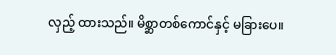လှည့် ထားသည်။ မိစ္ဆာတစ်ကောင်နှင့် မခြားပေ။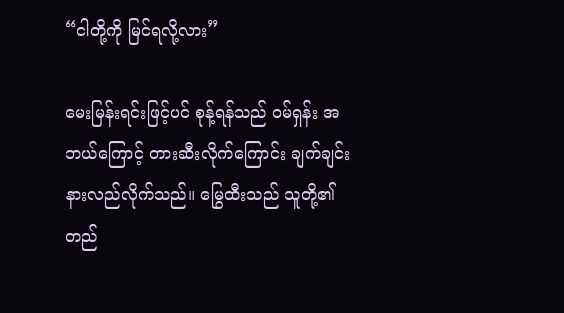“ငါတို့ကို မြင်ရလို့လား”

မေးမြန်းရင်းဖြင့်ပင် စုန့်ရန်သည် ဝမ်ရှန်း အဘယ်ကြောင့် တားဆီးလိုက်ကြောင်း ချက်ချင်း နားလည်လိုက်သည်။ မြွေထီးသည် သူတို့၏ တည်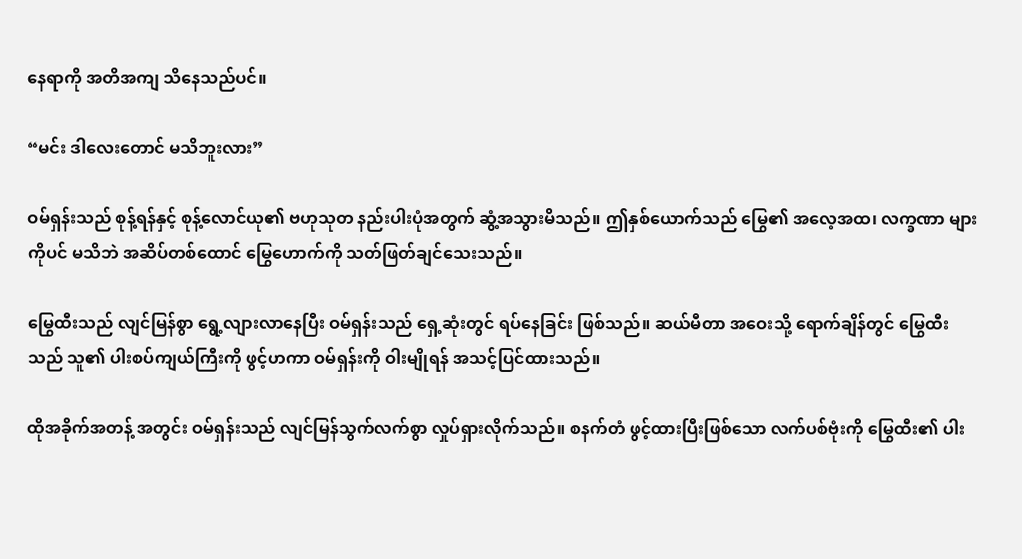နေရာကို အတိအကျ သိနေသည်ပင်။

“မင်း ဒါလေးတောင် မသိဘူးလား”

ဝမ်ရှန်းသည် စုန့်ရန်နှင့် စုန့်လောင်ယု၏ ဗဟုသုတ နည်းပါးပုံအတွက် ဆွံ့အသွားမိသည်။ ဤနှစ်ယောက်သည် မြွေ၏ အလေ့အထ၊ လက္ခဏာ များကိုပင် မသိဘဲ အဆိပ်တစ်ထောင် မြွေဟောက်ကို သတ်ဖြတ်ချင်သေးသည်။

မြွေထီးသည် လျင်မြန်စွာ ရွေ့လျားလာနေပြီး ဝမ်ရှန်းသည် ရှေ့ဆုံးတွင် ရပ်နေခြင်း ဖြစ်သည်။ ဆယ်မီတာ အဝေးသို့ ရောက်ချိန်တွင် မြွေထီးသည် သူ၏ ပါးစပ်ကျယ်ကြီးကို ဖွင့်ဟကာ ဝမ်ရှန်းကို ဝါးမျိုရန် အသင့်ပြင်ထားသည်။

ထိုအခိုက်အတန့် အတွင်း ဝမ်ရှန်းသည် လျင်မြန်သွက်လက်စွာ လှုပ်ရှားလိုက်သည်။ စနက်တံ ဖွင့်ထားပြီးဖြစ်သော လက်ပစ်ဗုံးကို မြွေထီး၏ ပါး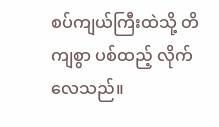စပ်ကျယ်ကြီးထဲသို့ တိကျစွာ ပစ်ထည့် လိုက်လေသည်။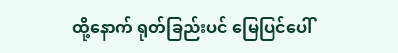ထို့နောက် ရုတ်ခြည်းပင် မြေပြင်ပေါ်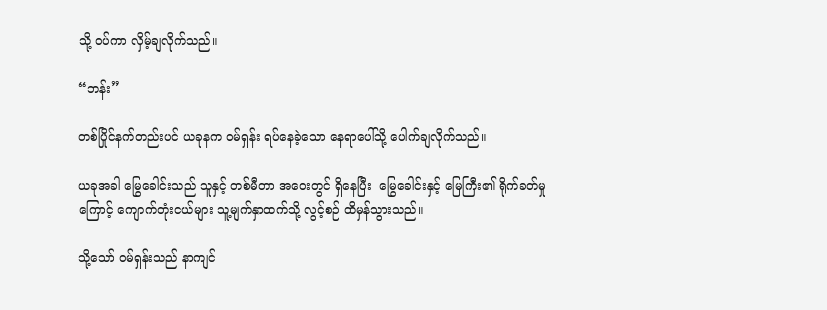သို့ ဝပ်ကာ လှိမ့်ချလိုက်သည်။

“ဘန်း”

တစ်ပြိုင်နက်တည်းပင် ယခုနက ဝမ်ရှန်း ရပ်နေခဲ့သော နေရာပေါ်သို့ ပေါက်ချလိုက်သည်။

ယခုအခါ မြွေခေါင်းသည် သူနှင့် တစ်မီတာ အဝေးတွင် ရှိနေပြီး  မြွေခေါင်းနှင့် မြေကြီး၏ ရိုက်ခတ်မှုကြောင့် ကျောက်တုံးငယ်များ သူ့မျက်နှာထက်သို့ လွင့်စဉ် ထိမှန်သွားသည်။

သို့သော် ဝမ်ရှန်းသည် နာကျင်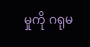မှုကို ဂရုမ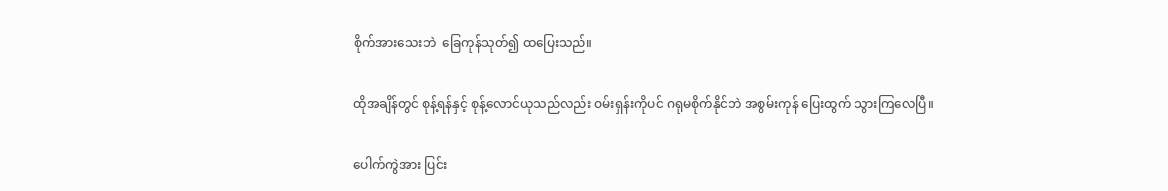စိုက်အားသေးဘဲ  ခြေကုန်သုတ်၍ ထပြေးသည်။

ထိုအချိန်တွင် စုန့်ရန်နှင့် စုန့်လောင်ယုသည်လည်း ဝမ်းရှန်းကိုပင် ဂရုမစိုက်နိုင်ဘဲ အစွမ်းကုန် ပြေးထွက် သွားကြလေပြီ။

ပေါက်ကွဲအား ပြင်း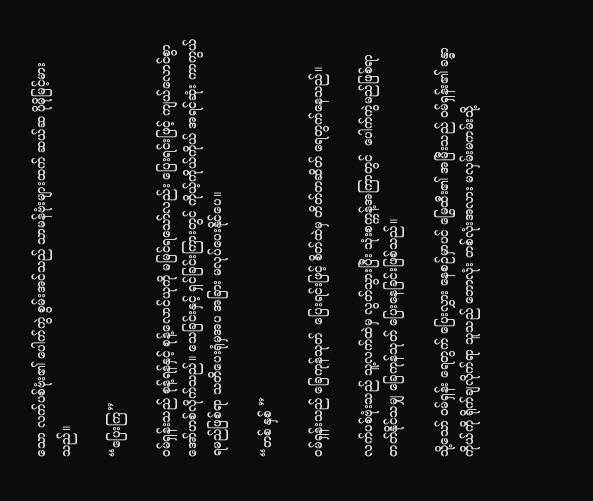သော လက်ပစ်ဗုံး၏ ပေါက်ကွဲ စွမ်းအင်သည် သာမန်ဗုံးများထက် ဆယ်ဆ ပိုမိုမြင့်မားသည်။

“ပြေးကြ”

ဝမ်ရှန်းသည် စုန့်ရန်နှင့် စုန့်လောင်ယုကို မမြင်ရသော်လည်း ပြေးရင်းဖြင့် ကျယ်လောင်စွာ အော်ဟစ်လိုက်သည်။ သေခြင်းနှင့် ရှင်ခြင်းကြားတွင် ကိုယ့်ကိုယ်ကိုယ် အရင်ဆုံး ကာကွယ်ရမည်ဖြစ်ရာ သတိပေးရုံမှအပ အခြား မလုပ်ပေးနိုင်ပေ။

“တစ် နှစ် ”

ဝမ်ရှန်းသည် ခြေကုန်သုတ်  ပြေးရင်းဖြင့် စိတ်ထဲမှ တိတ်တဆိတ် ရေတွက်နေသည်။

လက်ပစ်ဗုံးသည် သူ့လက်ထဲမှ လွတ်သွားပြီး သုံးစက္ကန့်အကြာတွင်  ပေါက်ကွဲမည်ဖြစ်ရာ တတ်နိုင်သမျှ ခြေကုန်သုတ် ပြေးနေခြင်းဖြစ်သည်။

သို့သော် ဝမ်ရှန်း ရေတွက် ပြေးလွှား နေစဉ်မှာပင် မြွေထီး၏ အမြီးသည် ဝမ်ရှန်း၏ ခန္ဓာကိုယ်ကို ရိုက်ချလိုက်ရာ သူသည် ဘောလုံး တစ်လုံးအလား မလှမ်းမကမ်းသို့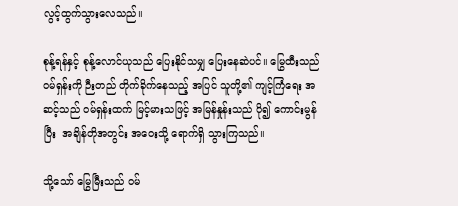လွင့်ထွက်သွားလေသည်။

စုန့်ရန်နှင့် စုန့်လောင်ယုသည် ပြေးနိုင်သမျှ ပြေးနေဆဲပင်။ မြွေထီးသည် ဝမ်ရှန်းကို ဉီးတည် တိုက်ခိုက်နေသည့် အပြင် သူတို့၏ ကျင့်ကြံရေး အဆင့်သည် ဝမ်ရှန်းထက် မြင့်မားသဖြင့် အမြန်နှုန်းသည် ပို၍ ကောင်းမွန်ပြီး  အချိန်တိုအတွင်း အဝေးသို့ ရောက်ရှိ သွားကြသည်။

သို့သော် မြွေမြီးသည် ဝမ်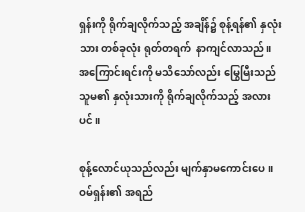ရှန်းကို ရိုက်ချလိုက်သည့် အချိန်၌ စုန့်ရန်၏ နှလုံးသား တစ်ခုလုံး ရုတ်တရက်  နာကျင်လာသည်။ အကြောင်းရင်းကို မသိသော်လည်း မြွေမြီးသည် သူမ၏ နှလုံးသားကို ရိုက်ချလိုက်သည့် အလားပင်။

စုန့်လောင်ယုသည်လည်း မျက်နှာမကောင်းပေ။ ဝမ်ရှန်း၏ အရည်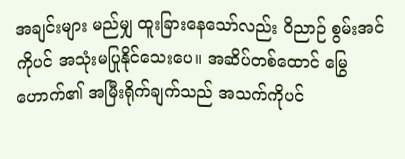အချင်းများ မည်မျှ ထူးခြားနေသော်လည်း ဝိညာဉ် စွမ်းအင်ကိုပင် အသုံးမပြုနိုင်သေးပေ။ အဆိပ်တစ်ထောင် မြွေဟောက်၏ အမြီးရိုက်ချက်သည် အသက်ကိုပင်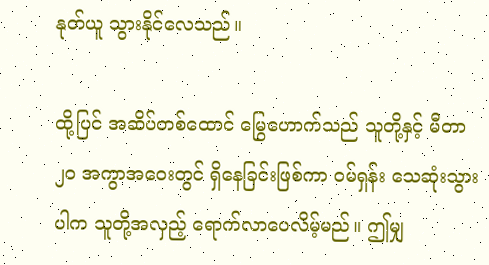နုတ်ယူ သွားနိုင်လေသည်။

ထို့ပြင် အဆိပ်တစ်ထောင် မြွေဟောက်သည် သူတို့နှင့် မီတာ ၂၀ အကွာအဝေးတွင် ရှိနေခြင်းဖြစ်ကာ ဝမ်ရှန်း သေဆုံးသွားပါက သူတို့အလှည့် ရောက်လာပေလိမ့်မည်။ ဤမျှ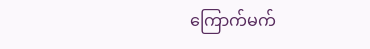ကြောက်မက်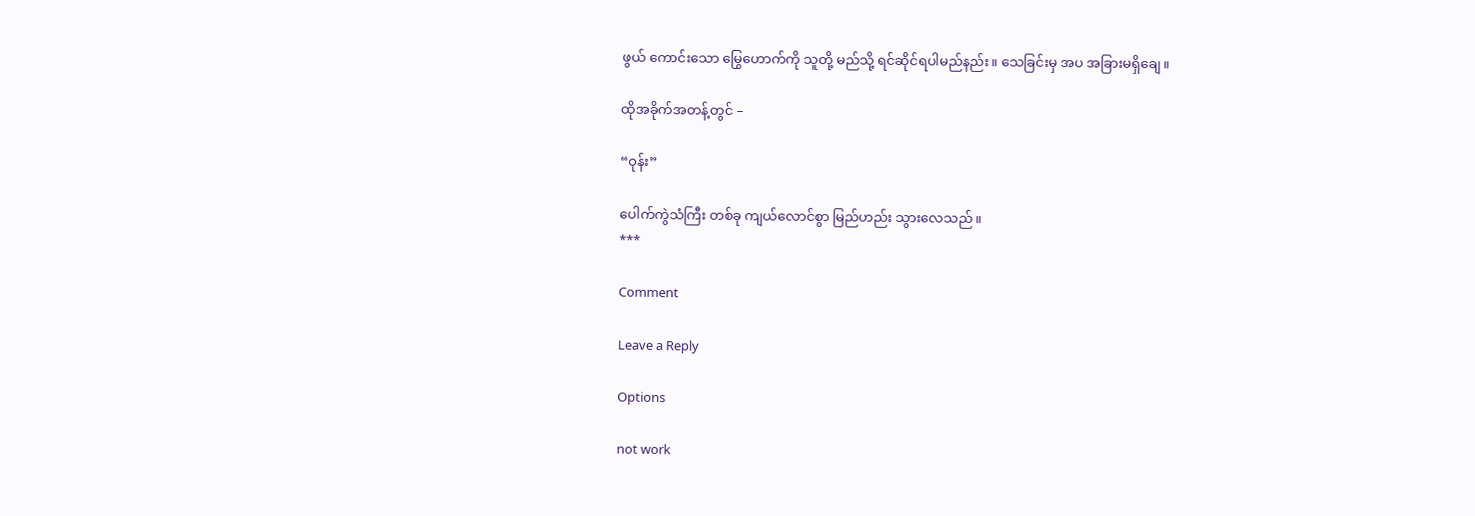ဖွယ် ကောင်းသော မြွေဟောက်ကို သူတို့ မည်သို့ ရင်ဆိုင်ရပါမည်နည်း။ သေခြင်းမှ အပ အခြားမရှိချေ။

ထိုအခိုက်အတန့်တွင် –

“ဝုန်း”

ပေါက်ကွဲသံကြီး တစ်ခု ကျယ်လောင်စွာ မြည်ဟည်း သွားလေသည်။
***

Comment

Leave a Reply

Options

not work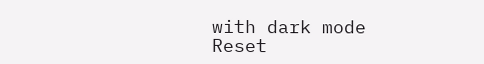with dark mode
Reset